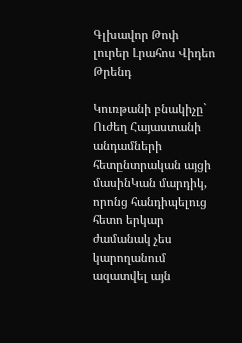Գլխավոր Թոփ լուրեր Լրահոս Վիդեո Թրենդ

Կուռթանի բնակիչը` Ուժեղ Հայաստանի անդամների հետընտրական այցի մասինԿան մարդիկ, որոնց հանդիպելուց հետո երկար ժամանակ չես կարողանում ազատվել այն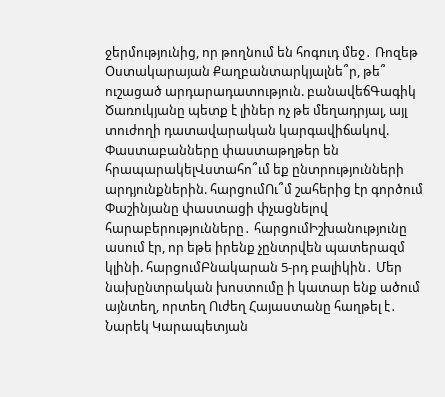ջերմությունից, որ թողնում են հոգուդ մեջ․ Ռոզեթ Օստակարայան Քաղբանտարկյալնե՞ր, թե՞ ուշացած արդարադատություն. բանավեճԳագիկ Ծառուկյանը պետք է լիներ ոչ թե մեղադրյալ, այլ տուժողի դատավարական կարգավիճակով. Փաստաբանները փաստաթղթեր են հրապարակելՎստահո՞ւմ եք ընտրությունների արդյունքներին. հարցումՈւ՞մ շահերից էր գործում Փաշինյանը փաստացի փչացնելով հարաբերությունները․ հարցումԻշխանությունը ասում էր, որ եթե իրենք չընտրվեն պատերազմ կլինի. հարցումԲնակարան 5-րդ բալիկին․ Մեր նախընտրական խոստումը ի կատար ենք ածում այնտեղ, որտեղ Ուժեղ Հայաստանը հաղթել է․ Նարեկ Կարապետյան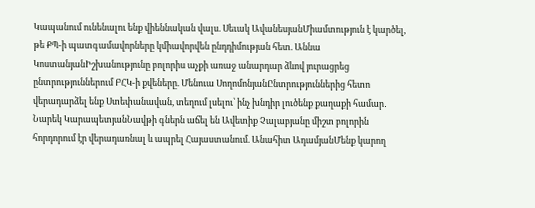Կապանում ունենալու ենք վիեննական վալս. Սեւակ ԱվանեսյանՄիամտություն է կարծել, թե ՔՊ-ի պատգամավորները կմիավորվեն ընդդիմության հետ. Աննա ԿոստանյանԻշխանությունը բոլորիս աչքի առաջ անարդար ձևով յուրացրեց ընտրություններում ԲՀԿ-ի քվեները. Մենուա ՍողոմոնյանԸնտրություններից հետո վերադարձել ենք Ստեփանավան, տեղում լսելու՝ ինչ խնդիր լուծենք քաղաքի համար․ Նարեկ ԿարապետյանՆավթի գներն աճել են Ավետիք Չալաբյանը միշտ բոլորին հորդորում էր վերադառնալ և ապրել Հայաստանում. Անահիտ ԱդամյանՄենք կարող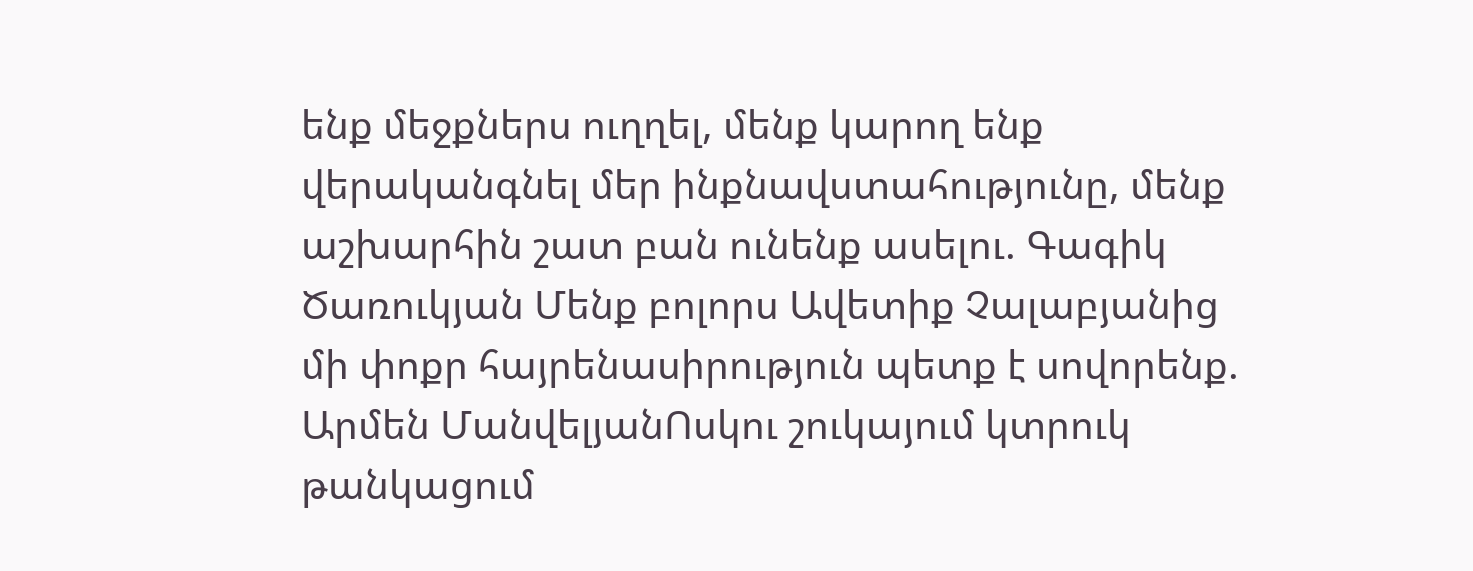ենք մեջքներս ուղղել, մենք կարող ենք վերականգնել մեր ինքնավստահությունը, մենք աշխարհին շատ բան ունենք ասելու. Գագիկ Ծառուկյան Մենք բոլորս Ավետիք Չալաբյանից մի փոքր հայրենասիրություն պետք է սովորենք. Արմեն ՄանվելյանՈսկու շուկայում կտրուկ թանկացում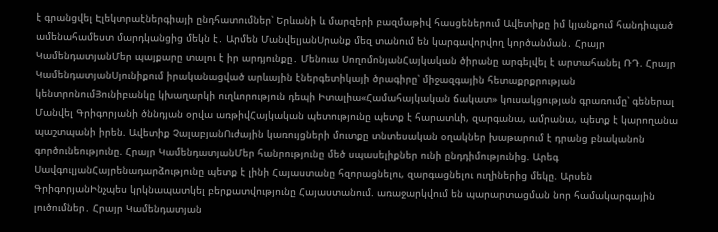է գրանցվել Էլեկտրաէներգիայի ընդհատումներ՝ Երևանի և մարզերի բազմաթիվ հասցեներում Ավետիքը իմ կյանքում հանդիպած ամենահամեստ մարդկանցից մեկն է․ Արմեն ՄանվելյանՍրանք մեզ տանում են կարգավորվող կործանման․ Հրայր ԿամենդատյանՄեր պայքարը տալու է իր արդյունքը․ Մենուա ՍողոմոնյանՀայկական ծիրանը արգելվել է արտահանել ՌԴ. Հրայր ԿամենդատյանՍյունիքում իրականացված արևային էներգետիկայի ծրագիրը՝ միջազգային հետաքրքրության կենտրոնումՅունիբանկը կխաղարկի ուղևորություն դեպի Իտալիա«Համահայկական ճակատ» կուսակցության գրառումը՝ գեներալ Մանվել Գրիգորյանի ծննդյան օրվա առթիվՀայկական պետությունը պետք է հարատևի, զարգանա, ամրանա, պետք է կարողանա պաշտպանի իրեն. Ավետիք ՉալաբյանՈւժային կառույցների մուտքը տնտեսական օղակներ խաթարում է դրանց բնականոն գործունեությունը. Հրայր ԿամենդատյանՄեր հանրությունը մեծ սպասելիքներ ունի ընդդիմությունից. Արեգ ՍավգուլյանՀայրենադարձությունը պետք է լինի Հայաստանը հզորացնելու, զարգացնելու ուղիներից մեկը. Արսեն ԳրիգորյանԻնչպես կրկնապատկել բերքատվությունը Հայաստանում. առաջարկվում են պարարտացման նոր համակարգային լուծումներ․ Հրայր Կամենդատյան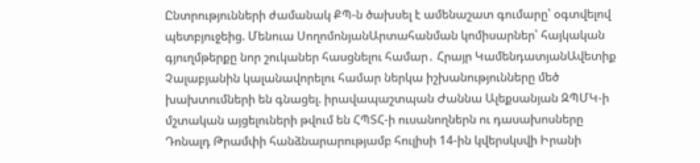Ընտրությունների ժամանակ ՔՊ-ն ծախսել է ամենաշատ գումարը՝ օգտվելով պետբյուջեից. Մենուա ՍողոմոնյանԱրտահանման կոմիսարներ՝ հայկական գյուղմթերքը նոր շուկաներ հասցնելու համար․ Հրայր ԿամենդատյանԱվետիք Չալաբյանին կալանավորելու համար ներկա իշխանությունները մեծ խախտումների են գնացել. իրավապաշտպան Ժաննա Ալեքսանյան ԶՊՄԿ-ի մշտական այցելուների թվում են ՀՊՏՀ-ի ուսանողներն ու դասախոսները Դոնալդ Թրամփի հանձնարարությամբ հուլիսի 14-ին կվերսկսվի Իրանի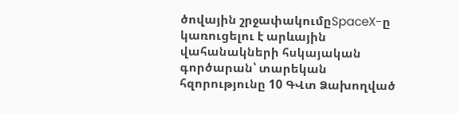ծովային շրջափակումըSpaceX-ը կառուցելու է արևային վահանակների հսկայական գործարան՝ տարեկան հզորությունը 10 ԳՎտ Ձախողված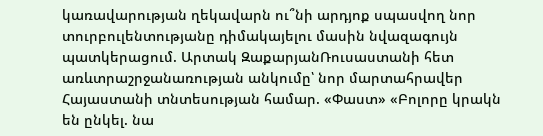կառավարության ղեկավարն ու՞նի արդյոք սպասվող նոր տուրբուլենտությանը դիմակայելու մասին նվազագույն պատկերացում. Արտակ ԶաքարյանՌուսաստանի հետ առևտրաշրջանառության անկումը՝ նոր մարտահրավեր Հայաստանի տնտեսության համար. «Փաստ» «Բոլորը կրակն են ընկել. նա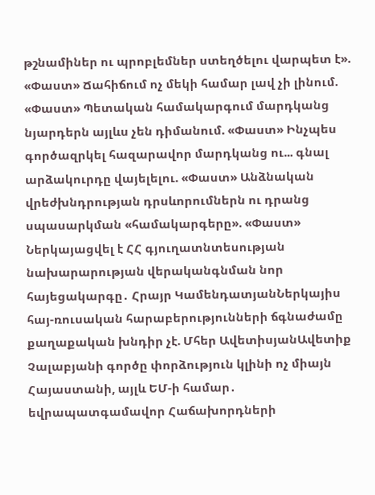թշնամիներ ու պրոբլեմներ ստեղծելու վարպետ է». «Փաստ» Ճահիճում ոչ մեկի համար լավ չի լինում. «Փաստ» Պետական համակարգում մարդկանց նյարդերն այլևս չեն դիմանում. «Փաստ» Ինչպես գործազրկել հազարավոր մարդկանց ու... գնալ արձակուրդը վայելելու. «Փաստ» Անձնական վրեժխնդրության դրսևորումներն ու դրանց սպասարկման «համակարգերը». «Փաստ» Ներկայացվել է ՀՀ գյուղատնտեսության նախարարության վերականգնման նոր հայեցակարգը․ Հրայր ԿամենդատյանՆերկայիս հայ-ռուսական հարաբերությունների ճգնաժամը քաղաքական խնդիր չէ. Մհեր ԱվետիսյանԱվետիք Չալաբյանի գործը փորձություն կլինի ոչ միայն Հայաստանի, այլև ԵՄ-ի համար․ եվրապատգամավոր Հաճախորդների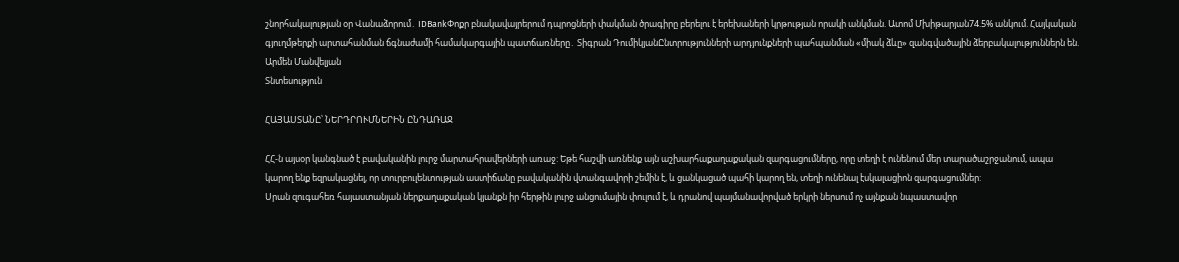շնորհակալության օր Վանաձորում․ IDBankՓոքր բնակավայրերում դպրոցների փակման ծրագիրը բերելու է երեխաների կրթության որակի անկման. Ատոմ Մխիթարյան74.5% անկում. Հայկական գյուղմթերքի արտահանման ճգնաժամի համակարգային պատճառները․ Տիգրան ԴումիկյանԸնտրությունների արդյունքների պահպանման «միակ ձևը» զանգվածային ձերբակալություններն են. Արմեն Մանվելյան
Տնտեսություն

ՀԱՅԱՍՏԱՆԸ՝ ՆԵՐԴՐՈՒՄՆԵՐԻՆ ԸՆԴԱՌԱՋ

ՀՀ-ն այսօր կանգնած է բավականին լուրջ մարտահրավերների առաջ: Եթե հաշվի առնենք այն աշխարհաքաղաքական զարգացումները, որը տեղի է ունենում մեր տարածաշրջանում, ապա կարող ենք եզրակացնել, որ տուրբուլենտության աստիճանը բավականին վտանգավորի շեմին է, և ցանկացած պահի կարող են, տեղի ունենալ էսկալացիոն զարգացումներ:
Սրան զուգահեռ հայաստանյան ներքաղաքական կյանքն իր հերթին լուրջ անցումային փուլում է, և դրանով պայմանավորված երկրի ներսում ոչ այնքան նպաստավոր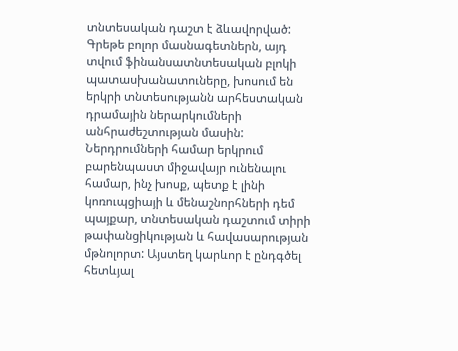տնտեսական դաշտ է ձևավորված: Գրեթե բոլոր մասնագետներն, այդ տվում ֆինանսատնտեսական բլոկի պատասխանատուները, խոսում են երկրի տնտեսությանն արհեստական դրամային ներարկումների անհրաժեշտության մասին: Ներդրումների համար երկրում բարենպաստ միջավայր ունենալու համար, ինչ խոսք, պետք է լինի կոռուպցիայի և մենաշնորհների դեմ պայքար, տնտեսական դաշտում տիրի թափանցիկության և հավասարության մթնոլորտ: Այստեղ կարևոր է ընդգծել հետևյալ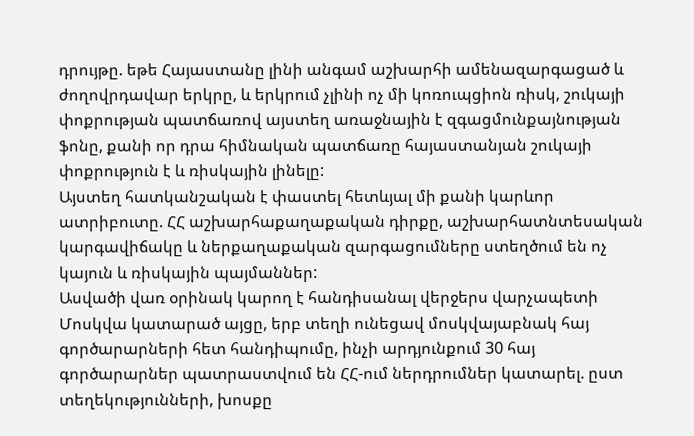դրույթը. եթե Հայաստանը լինի անգամ աշխարհի ամենազարգացած և ժողովրդավար երկրը, և երկրում չլինի ոչ մի կոռուպցիոն ռիսկ, շուկայի փոքրության պատճառով այստեղ առաջնային է զգացմունքայնության ֆոնը, քանի որ դրա հիմնական պատճառը հայաստանյան շուկայի փոքրություն է և ռիսկային լինելը:
Այստեղ հատկանշական է փաստել հետևյալ մի քանի կարևոր ատրիբուտը. ՀՀ աշխարհաքաղաքական դիրքը, աշխարհատնտեսական կարգավիճակը և ներքաղաքական զարգացումները ստեղծում են ոչ կայուն և ռիսկային պայմաններ:
Ասվածի վառ օրինակ կարող է հանդիսանալ վերջերս վարչապետի Մոսկվա կատարած այցը, երբ տեղի ունեցավ մոսկվայաբնակ հայ գործարարների հետ հանդիպումը, ինչի արդյունքում 30 հայ գործարարներ պատրաստվում են ՀՀ-ում ներդրումներ կատարել. ըստ տեղեկությունների, խոսքը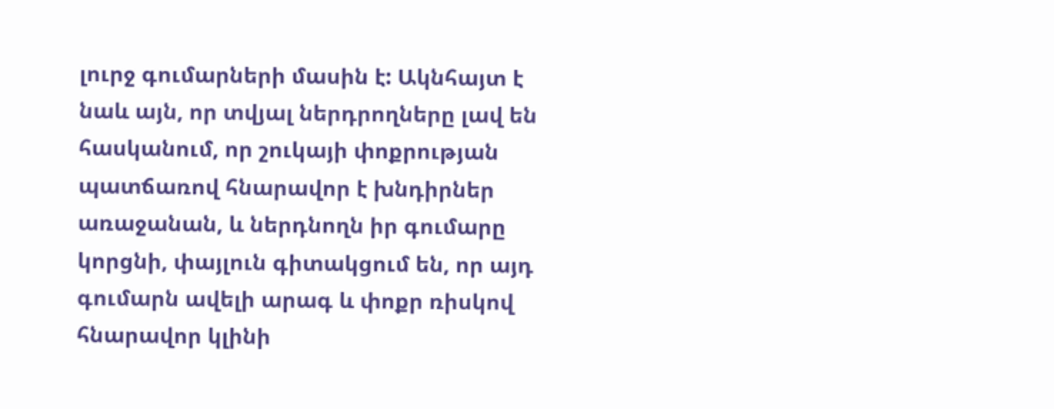լուրջ գումարների մասին է: Ակնհայտ է նաև այն, որ տվյալ ներդրողները լավ են հասկանում, որ շուկայի փոքրության պատճառով հնարավոր է խնդիրներ առաջանան, և ներդնողն իր գումարը կորցնի, փայլուն գիտակցում են, որ այդ գումարն ավելի արագ և փոքր ռիսկով հնարավոր կլինի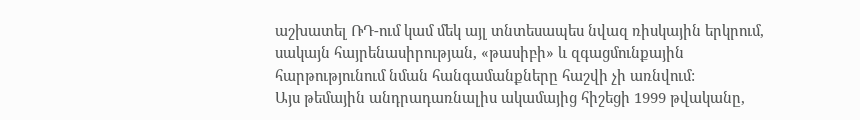աշխատել ՌԴ-ում կամ մեկ այլ տնտեսապես նվազ ռիսկային երկրում, սակայն հայրենասիրության, «թասիբի» և զգացմունքային հարթությունում նման հանգամանքները հաշվի չի առնվում:
Այս թեմային անդրադառնալիս ակամայից հիշեցի 1999 թվականը,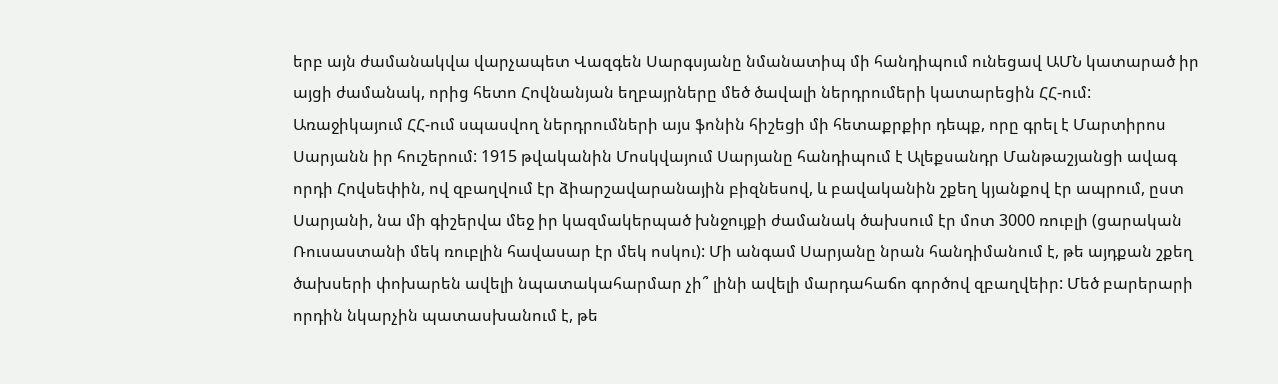երբ այն ժամանակվա վարչապետ Վազգեն Սարգսյանը նմանատիպ մի հանդիպում ունեցավ ԱՄՆ կատարած իր այցի ժամանակ, որից հետո Հովնանյան եղբայրները մեծ ծավալի ներդրումերի կատարեցին ՀՀ-ում:
Առաջիկայում ՀՀ-ում սպասվող ներդրումների այս ֆոնին հիշեցի մի հետաքրքիր դեպք, որը գրել է Մարտիրոս Սարյանն իր հուշերում: 1915 թվականին Մոսկվայում Սարյանը հանդիպում է Ալեքսանդր Մանթաշյանցի ավագ որդի Հովսեփին, ով զբաղվում էր ձիարշավարանային բիզնեսով, և բավականին շքեղ կյանքով էր ապրում, ըստ Սարյանի, նա մի գիշերվա մեջ իր կազմակերպած խնջույքի ժամանակ ծախսում էր մոտ 3000 ռուբլի (ցարական Ռուսաստանի մեկ ռուբլին հավասար էր մեկ ոսկու): Մի անգամ Սարյանը նրան հանդիմանում է, թե այդքան շքեղ ծախսերի փոխարեն ավելի նպատակահարմար չի՞ լինի ավելի մարդահաճո գործով զբաղվեիր: Մեծ բարերարի որդին նկարչին պատասխանում է, թե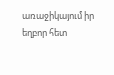առաջիկայում իր եղբոր հետ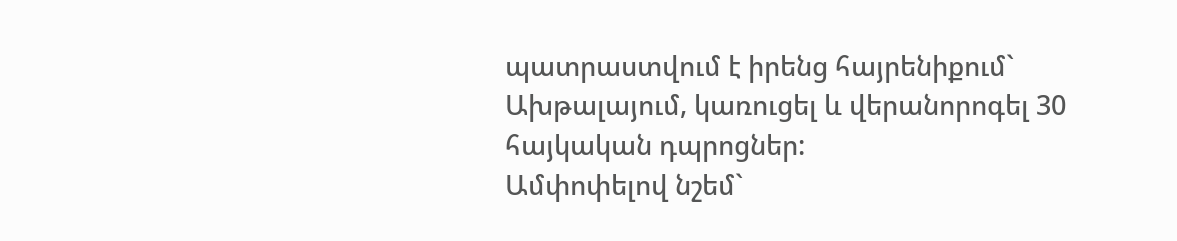պատրաստվում է իրենց հայրենիքում` Ախթալայում, կառուցել և վերանորոգել 30 հայկական դպրոցներ:
Ամփոփելով նշեմ`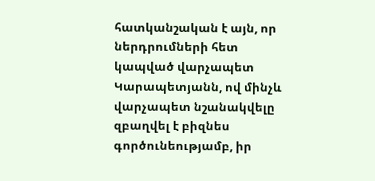հատկանշական է այն, որ ներդրումների հետ կապված վարչապետ Կարապետյանն, ով մինչև վարչապետ նշանակվելը զբաղվել է բիզնես գործունեությամբ, իր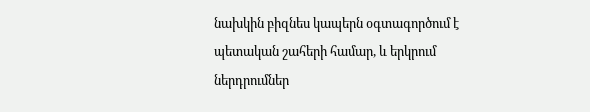նախկին բիզնես կապերն օգտագործում է պետական շահերի համար, և երկրում ներդրումներ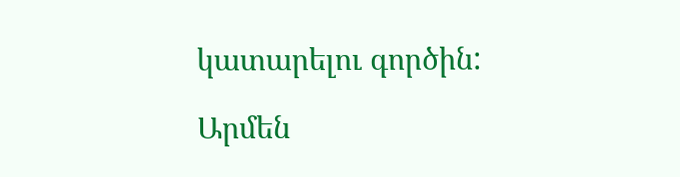կատարելու գործին:

Արմեն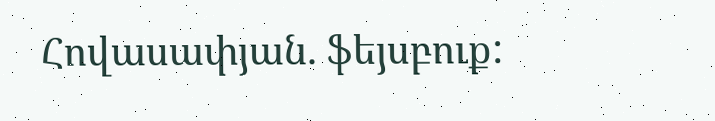Հովասափյան. ֆեյսբուք: